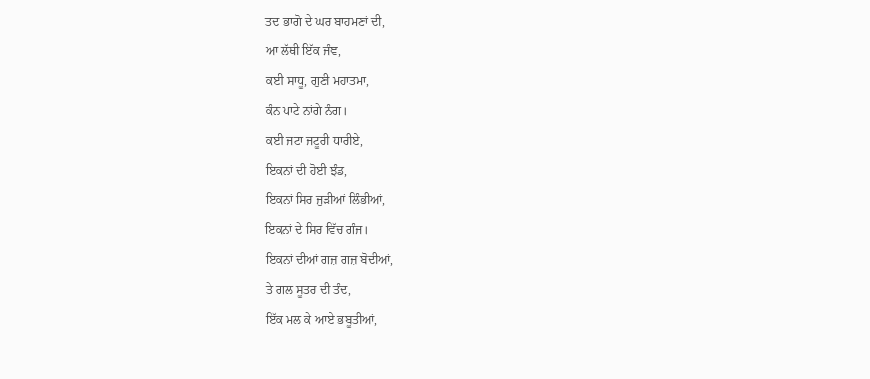ਤਦ ਭਾਗੋ ਦੇ ਘਰ ਬਾਹਮਣਾਂ ਦੀ,
ਆ ਲੱਥੀ ਇੱਕ ਜੰਞ,
ਕਈ ਸਾਧੂ, ਗੁਣੀ ਮਹਾਤਮਾ,
ਕੰਨ ਪਾਟੇ ਨਾਂਗੇ ਨੰਗ।
ਕਈ ਜਟਾ ਜਟੂਰੀ ਧਾਰੀਏ,
ਇਕਨਾਂ ਦੀ ਹੋਈ ਝੰਡ,
ਇਕਨਾਂ ਸਿਰ ਜੁੜੀਆਂ ਲਿੰਭੀਆਂ,
ਇਕਨਾਂ ਦੇ ਸਿਰ ਵਿੱਚ ਗੰਜ।
ਇਕਨਾਂ ਦੀਆਂ ਗਜ਼ ਗਜ਼ ਬੋਦੀਆਂ,
ਤੇ ਗਲ ਸੂਤਰ ਦੀ ਤੰਦ,
ਇੱਕ ਮਲ ਕੇ ਆਏ ਭਬੂਤੀਆਂ,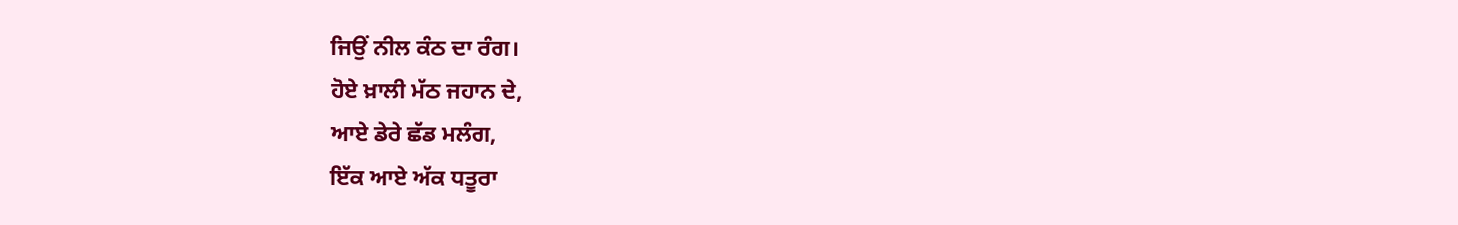ਜਿਉਂ ਨੀਲ ਕੰਠ ਦਾ ਰੰਗ।
ਹੋਏ ਖ਼ਾਲੀ ਮੱਠ ਜਹਾਨ ਦੇ,
ਆਏ ਡੇਰੇ ਛੱਡ ਮਲੰਗ,
ਇੱਕ ਆਏ ਅੱਕ ਧਤੂਰਾ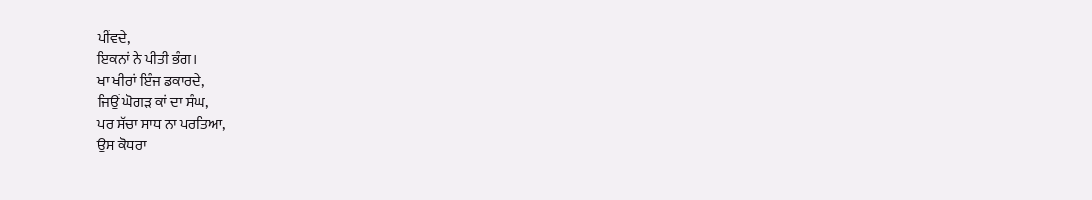ਪੀਂਵਦੇ,
ਇਕਨਾਂ ਨੇ ਪੀਤੀ ਭੰਗ।
ਖਾ ਖੀਰਾਂ ਇੰਜ ਡਕਾਰਦੇ,
ਜਿਉਂ ਘੋਗੜ ਕਾਂ ਦਾ ਸੰਘ,
ਪਰ ਸੱਚਾ ਸਾਧ ਨਾ ਪਰਤਿਆ,
ਉਸ ਕੋਧਰਾ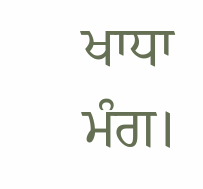ਖਾਧਾ ਮੰਗ।